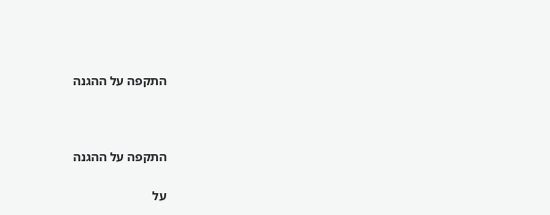התקפה על ההגנה



התקפה על ההגנה

על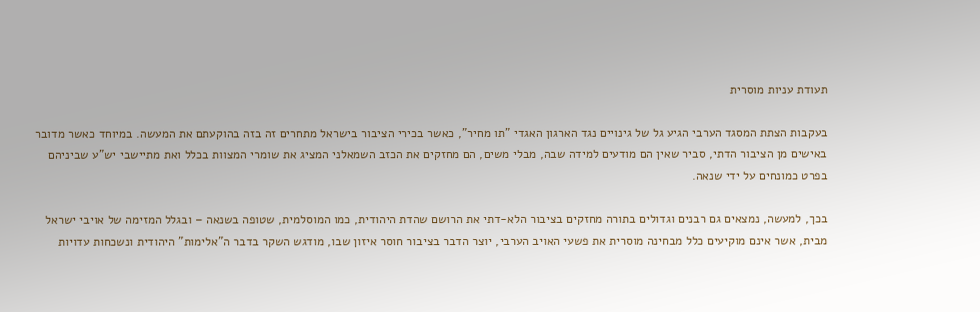תעודת עניות מוסרית

בעקבות הצתת המסגד הערבי הגיע גל של גינויים נגד הארגון האגדי "תו מחיר", כאשר בכירי הציבור בישראל מתחרים זה בזה בהוקעתם את המעשה. במיוחד כאשר מדובר באישים מן הציבור הדתי, סביר שאין הם מודעים למידה שבה, מבלי משים, הם מחזקים את הכזב השמאלני המציג את שומרי המצוות בכלל ואת מתיישבי יש"ע שביניהם בפרט כמונחים על ידי שנאה.

בכך, למעשה, נמצאים גם רבנים וגדולים בתורה מחזקים בציבור הלא-דתי את הרושם שהדת היהודית, כמו המוסלמית, שטופה בשנאה – ובגלל המזימה של אויבי ישראל מבית, אשר אינם מוקיעים כלל מבחינה מוסרית את פשעי האויב הערבי, יוצר הדבר בציבור חוסר איזון שבו, מודגש השקר בדבר ה"אלימות" היהודית ונשכחות עדויות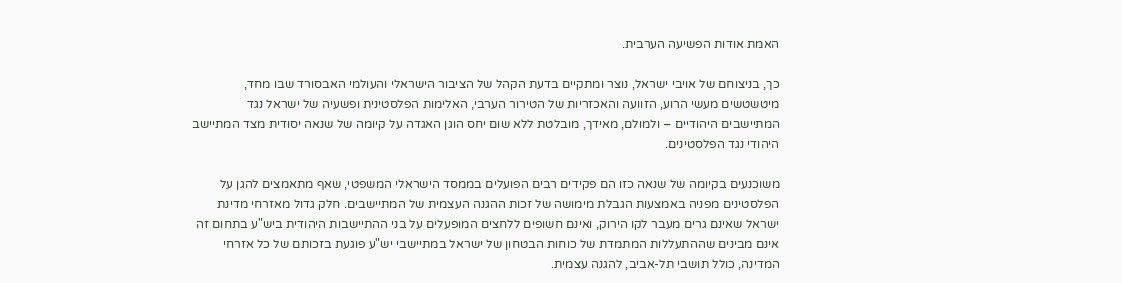האמת אודות הפשיעה הערבית.

כך, בניצוחם של אויבי ישראל, נוצר ומתקיים בדעת הקהל של הציבור הישראלי והעולמי האבסורד שבו מחד, מיטשטשים מעשי הרוע, הזוועה והאכזריות של הטירור הערבי, האלימות הפלסטינית ופשעיה של ישראל נגד המתיישבים היהודיים – ולמולם, מאידך, מובלטת ללא שום יחס הוגן האגדה על קיומה של שנאה יסודית מצד המתיישב היהודי נגד הפלסטינים.

משוכנעים בקיומה של שנאה כזו הם פקידים רבים הפועלים בממסד הישראלי המשפטי, שאף מתאמצים להגן על הפלסטינים מפניה באמצעות הגבלת מימושה של זכות ההגנה העצמית של המתיישבים. חלק גדול מאזרחי מדינת ישראל שאינם גרים מעבר לקו הירוק, ואינם חשופים ללחצים המופעלים על בני ההתיישבות היהודית ביש"ע בתחום זה אינם מבינים שההתעללות המתמדת של כוחות הבטחון של ישראל במתיישבי יש"ע פוגעת בזכותם של כל אזרחי המדינה, כולל תושבי תל-אביב, להגנה עצמית.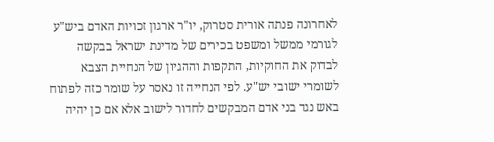לאחרונה פנתה אורית סטרוק, יו"ר ארגון זכויות האדם ביש"ע לגורמי ממשל ומשפט בכירים של מדינת ישראל בבקשה לבדוק את החוקיות, התקפות וההגיון של הנחיית הצבא לשומרי ישובי יש"ע. לפי הנחייה זו נאסר על שומר כזה לפתוח באש נגד בני אדם המבקשים לחדור לישוב אלא אם כן יהיה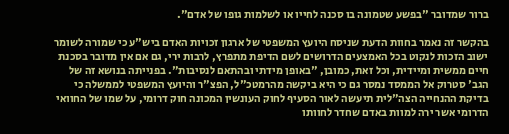ברור שמדובר "בפשע שטמונה בו סכנה לחייו או לשלמות גופו של אדם".

בהקשר זה נאמר בחוות הדעת שניסח היועץ המשפטי של ארגון זכויות האדם ביש"ע כי שמורה לשומר ישוב הזכות לנקוט בכל האמצעים הדרושים לשם הדיפת מתפרץ, לרבות ירי, גם אם אין מדובר בסכנת חיים ממשית ומיידית, וכל זאת, כמובן, "באופן מידתי ובהתאם לנסיבות". בפנייתה בנושא זה של הגב' סטרוק אל הממסד נמסר גם כי היא ביקשה מהרמטכ"ל, הפצ"ר והיועץ המשפטי לממשלה כי בדיקת ההנחייה הצה"לית תיעשה לאור הסעיף לחוק העונשין המכונה חוק דרומי, על שמו של החוואי הדרומי אשר ירה למוות באדם שחדר לחוותו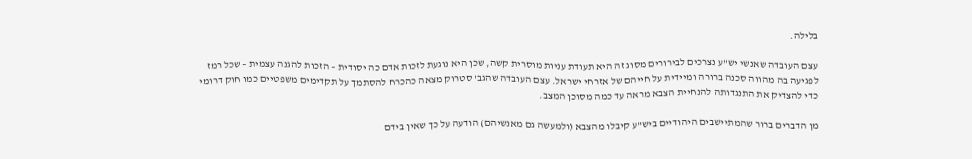בלילה.

עצם העובדה שאנשי יש"ע נצרכים לבירורים מסוג זה היא תעודת עניות מוסרית קשה, שכן היא נוגעת לזכות אדם כה יסודית – הזכות להגנה עצמית – שכל רמז לפגיעה בה מהווה סכנה ברורה ומיידית על חייהם של אזרחי ישראל. עצם העובדה שהגב' סטרוק מצאה כהכרח להסתמך על תקדימים משפטיים כמו חוק דרומי כדי להצדיק את התנגדותה להנחיית הצבא מראה עד כמה מסוכן המצב.

מן הדברים ברור שהמתיישבים היהודיים ביש"ע קיבלו מהצבא (ולמעשה גם מאנשיהם) הודעה על כך שאין בידם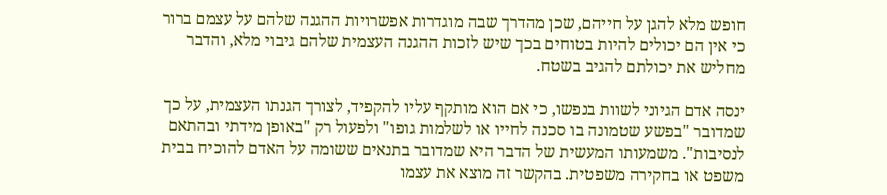חופש מלא להגן על חייהם, שכן מהדרך שבה מוגדרות אפשרויות ההגנה שלהם על עצמם ברור כי אין הם יכולים להיות בטוחים בכך שיש לזכות ההגנה העצמית שלהם גיבוי מלא, והדבר מחליש את יכולתם להגיב בשטח.

ינסה אדם הגיוני לשוות בנפשו, כי אם הוא מותקף עליו להקפיד, לצורך הגנתו העצמית, על כך שמדובר "בפשע שטמונה בו סכנה לחייו או לשלמות גופו" ולפעול רק "באופן מידתי ובהתאם לנסיבות". משמעותו המעשית של הדבר היא שמדובר בתנאים ששומה על האדם להוכיח בבית משפט או בחקירה משפטית. בהקשר זה מוצא את עצמו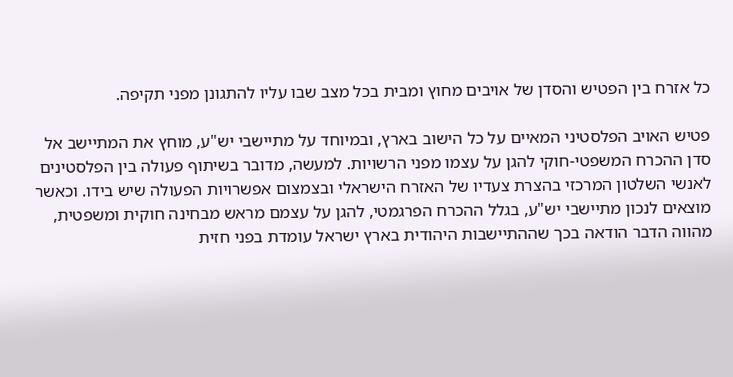כל אזרח בין הפטיש והסדן של אויבים מחוץ ומבית בכל מצב שבו עליו להתגונן מפני תקיפה.

פטיש האויב הפלסטיני המאיים על כל הישוב בארץ, ובמיוחד על מתיישבי יש"ע, מוחץ את המתיישב אל סדן ההכרח המשפטי-חוקי להגן על עצמו מפני הרשויות. למעשה, מדובר בשיתוף פעולה בין הפלסטינים לאנשי השלטון המרכזי בהצרת צעדיו של האזרח הישראלי ובצמצום אפשרויות הפעולה שיש בידו. וכאשר מוצאים לנכון מתיישבי יש"ע, בגלל ההכרח הפרגמטי, להגן על עצמם מראש מבחינה חוקית ומשפטית, מהווה הדבר הודאה בכך שההתיישבות היהודית בארץ ישראל עומדת בפני חזית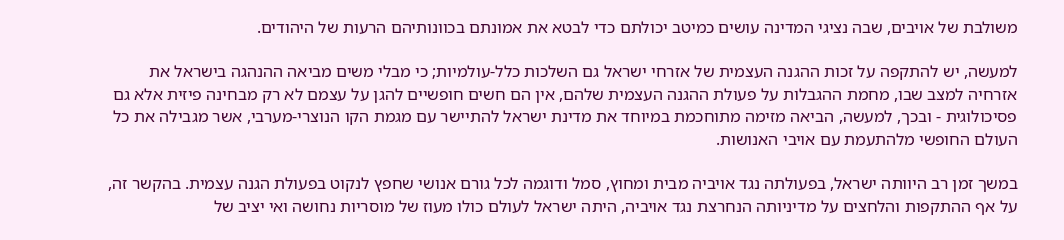משולבת של אויבים, שבה נציגי המדינה עושים כמיטב יכולתם כדי לבטא את אמונתם בכוונותיהם הרעות של היהודים.

למעשה, יש להתקפה על זכות ההגנה העצמית של אזרחי ישראל גם השלכות כלל-עולמיות; כי מבלי משים מביאה ההנהגה בישראל את אזרחיה למצב שבו, מחמת ההגבלות על פעולת ההגנה העצמית שלהם, אין הם חשים חופשיים להגן על עצמם לא רק מבחינה פיזית אלא גם פסיכולוגית - ובכך, למעשה, הביאה מזימה מתוחכמת במיוחד את מדינת ישראל להתיישר עם מגמת הקו הנוצרי-מערבי, אשר מגבילה את כל העולם החופשי מלהתעמת עם אויבי האנושות.

במשך זמן רב היוותה ישראל, בפעולתה נגד אויביה מבית ומחוץ, סמל ודוגמה לכל גורם אנושי שחפץ לנקוט בפעולת הגנה עצמית. בהקשר זה, על אף ההתקפות והלחצים על מדיניותה הנחרצת נגד אויביה, היתה ישראל לעולם כולו מעוז של מוסריות נחושה ואי יציב של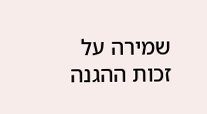שמירה על זכות ההגנה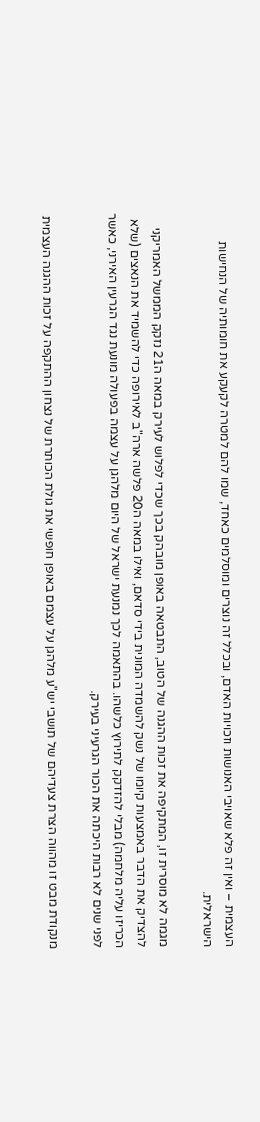העצמית – ואין זה פלא שאויבי האנושות וזכויות האדם, ובכלל זה נוצרים ומוסלמים כאחד, שמו להם למטרה לקעקע את חומותיה של הנחישות הישראלית.

מגמה לא מוסרית זו, המתקיפה את זכות ההגנה של הטוב, התבטאה באופן מובהק בכך שכדי לפלוש לעירק במאה ה21 נזקק הממשל האמריקני להצדיק את הדבר באמצעות קיומו של נשק להשמדה המונית בידי סדאם, ואילו במאה ה20 פלשה ארה"ב לאירופה כדי להשמיד את הנאצים (שלא הכריזו עליה מלחמה) מבלי להזדקק לתירוץ כלשהו. בהתאמה לכך נמנעת ישראל של היום מלהגן על עצמה בפעולה מונעת נגד הגרעין האירני, כאשר לפני שנים לא רבות היכתה את הכור הגרעיני בעירק.

מנקודת מבט זו מהווה הצרת צעדיהם של תושבי יש"ע מלהגן על עצמם באופן חופשי את גולת הכותרת של נצחון ההתקפה על זכות ההגנה העצמית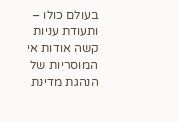בעולם כולו – ותעודת עניות קשה אודות אי המוסריות של הנהגת מדינת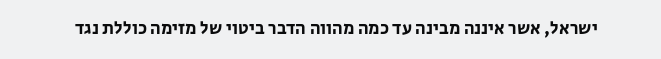ישראל, אשר איננה מבינה עד כמה מהווה הדבר ביטוי של מזימה כוללת נגד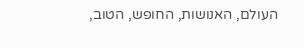העולם, האנושות, החופש, הטוב,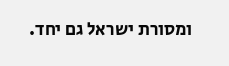ומסורת ישראל גם יחד.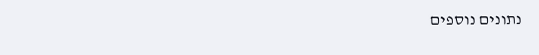נתונים נוספים